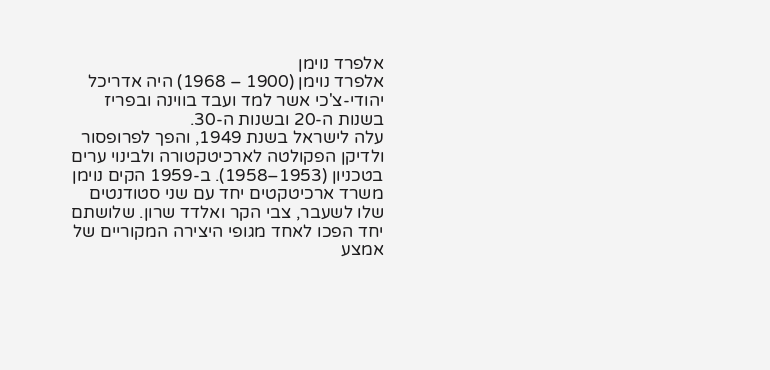אלפרד נוימן
אלפרד נוימן (1900 – 1968) היה אדריכל יהודי-צ'כי אשר למד ועבד בווינה ובפריז בשנות ה-20 ובשנות ה-30.
עלה לישראל בשנת 1949, והפך לפרופסור ולדיקן הפקולטה לארכיטקטורה ולבינוי ערים בטכניון (1953–1958). ב-1959 הקים נוימן משרד ארכיטקטים יחד עם שני סטודנטים שלו לשעבר, צבי הקר ואלדד שרון. שלושתם יחד הפכו לאחד מגופי היצירה המקוריים של אמצע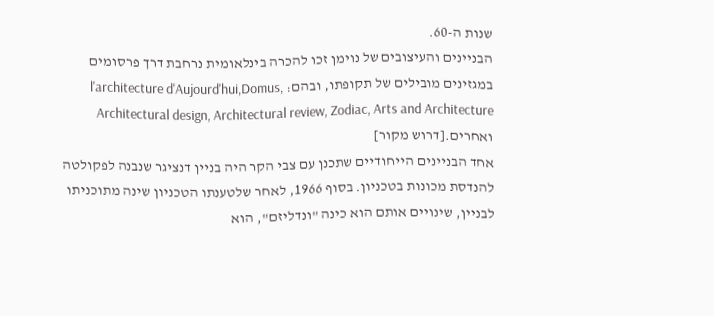שנות ה-60.
הבניינים והעיצובים של נוימן זכו להכרה בינלאומית נרחבת דרך פרסומים במגזינים מובילים של תקופתו, ובהם: l'architecture d'Aujourd'hui,Domus, Architectural design, Architectural review, Zodiac, Arts and Architecture ואחרים.[דרוש מקור]
אחד הבניינים הייחודיים שתכנן עם צבי הקר היה בניין דנציגר שנבנה לפקולטה להנדסת מכונות בטכניון. בסוף 1966, לאחר שלטענתו הטכניון שינה מתוכניתו לבניין, שינויים אותם הוא כינה "ונדליזם", הוא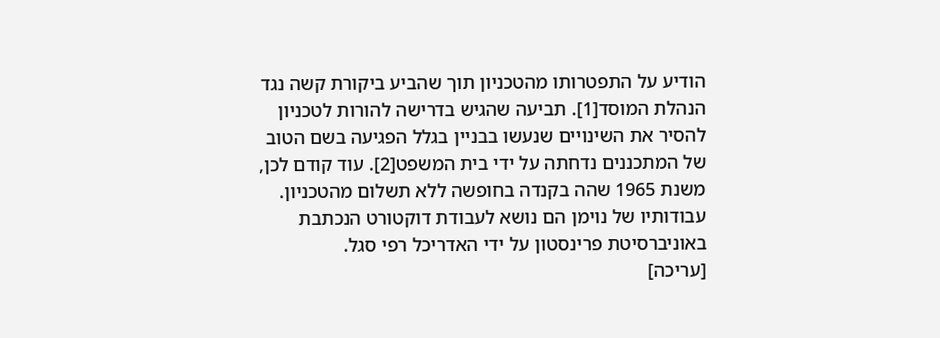הודיע על התפטרותו מהטכניון תוך שהביע ביקורת קשה נגד הנהלת המוסד[1]. תביעה שהגיש בדרישה להורות לטכניון להסיר את השינויים שנעשו בבניין בגלל הפגיעה בשם הטוב של המתכננים נדחתה על ידי בית המשפט[2]. עוד קודם לכן, משנת 1965 שהה בקנדה בחופשה ללא תשלום מהטכניון.
עבודותיו של נוימן הם נושא לעבודת דוקטורט הנכתבת באוניברסיטת פרינסטון על ידי האדריכל רפי סגל.
[עריכה]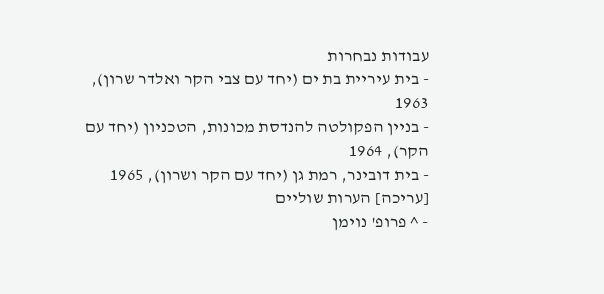עבודות נבחרות
- בית עיריית בת ים (יחד עם צבי הקר ואלדר שרון), 1963
- בניין הפקולטה להנדסת מכונות, הטכניון (יחד עם הקר), 1964
- בית דובינר, רמת גן (יחד עם הקר ושרון), 1965
[עריכה] הערות שוליים
- ^ פרופ' נוימן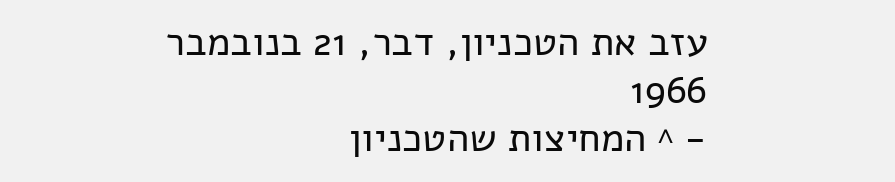עזב את הטכניון, דבר, 21 בנובמבר 1966
- ^ המחיצות שהטכניון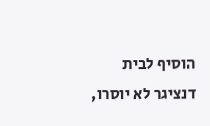הוסיף לבית דנציגר לא יוסרו,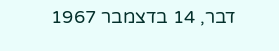דבר, 14 בדצמבר 1967